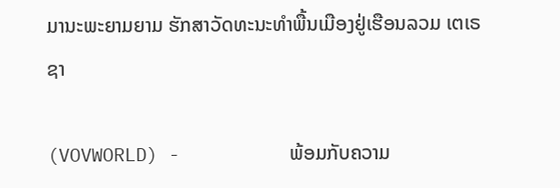ມານະພະຍາມຍາມ ຮັກສາວັດທະນະທຳພື້ນເມືອງຢູ່ເຮືອນລວມ ເຕເຣຊາ

(VOVWORLD) -          ພ້ອມກັບຄວາມ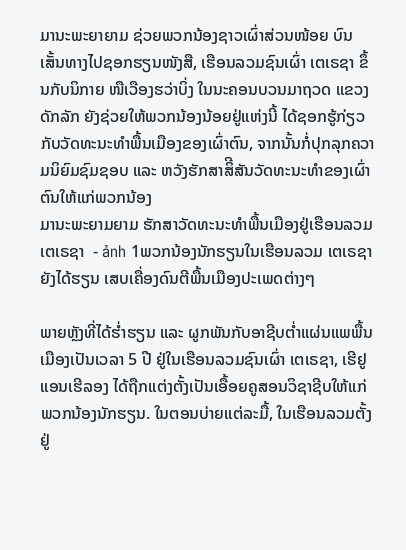ມານະພະຍາຍາມ ຊ່ວຍພວກນ້ອງຊາວເຜົ່າສ່ວນໜ້ອຍ ບົນເສັ້ນທາງໄປຊອກຮຽນໜັງສື, ເຮືອນລວມຊົນເຜົ່າ ເຕເຣຊາ ຂຶ້ນກັບນິກາຍ ໜືເວືອງຮວ່າບິ່ງ ໃນນະຄອນບວນມາຖວດ ແຂວງ ດັກລັກ ຍັງຊ່ວຍໃຫ້ພວກນ້ອງນ້ອຍຢູ່ແຫ່ງນີ້ ໄດ້ຊອກຮູ້ກ່ຽວກັບວັດທະນະທຳພື້ນເມືອງຂອງເຜົ່າຕົນ, ຈາກນັ້ນກໍ່ປຸກລຸກຄວາມນິຍົມຊົມຊອບ ແລະ ຫວັງຮັກສາສິີສັນວັດທະນະທຳຂອງເຜົ່າຕົນໃຫ້ແກ່ພວກນ້ອງ
ມານະພະຍາມຍາມ ຮັກສາວັດທະນະທຳພື້ນເມືອງຢູ່ເຮືອນລວມ ເຕເຣຊາ  - ảnh 1ພວກນ້ອງນັກຮຽນໃນເຮືອນລວມ ເຕເຣຊາ ຍັງໄດ້ຮຽນ ເສບເຄື່ອງດົນຕີພື້ນເມືອງປະເພດຕ່າງໆ

ພາຍຫຼັງທີ່ໄດ້ຮ່ຳຮຽນ ແລະ ຜູກພັນກັບອາຊີບຕ່ຳແຜ່ນແພພື້ນເມືອງເປັນເວລາ 5 ປີ ຢູ່ໃນເຮືອນລວມຊົນເຜົ່າ ເຕເຣຊາ, ເຮີຢູແອນເຮີລອງ ໄດ້ຖືກແຕ່ງຕັ້ງເປັນເອື້ອຍຄູສອນວິຊາຊີບໃຫ້ແກ່ພວກນ້ອງນັກຮຽນ. ໃນຕອນບ່າຍແຕ່ລະມື້, ໃນເຮືອນລວມຕັ້ງຢູ່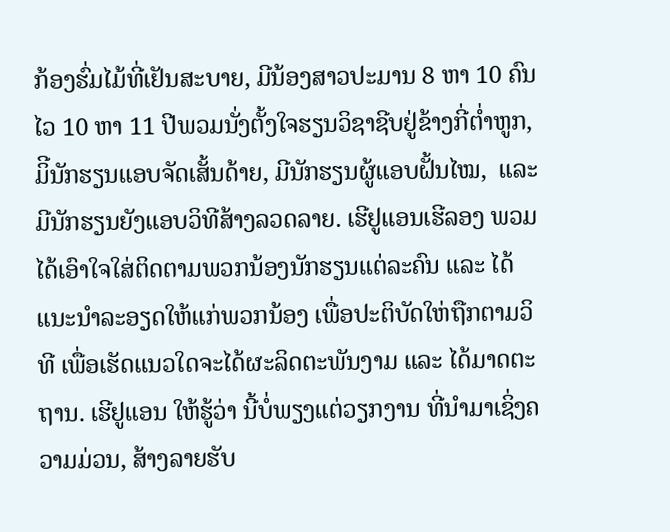ກ້ອງຮົ່ມໄມ້ທີ່ເຢັນສະບາຍ, ມີນ້ອງສາວປະມານ 8 ຫາ 10 ຄົນ ໄວ 10 ຫາ 11 ປີພວມນັ່ງຕັ້ງໃຈຮຽນວິຊາຊີບຢູ່ຂ້າງກີ່ຕ່ຳຫູກ, ມິີນັກຮຽນແອບຈັດເສັ້ນດ້າຍ, ມີນັກຮຽນຜູ້ແອບຝັ້ນໄໝ,  ແລະ ມີນັກຮຽນຍັງແອບວິທີສ້າງລວດລາຍ. ເຮີຢູແອນເຮີລອງ ພວມໄດ້ເອົາໃຈໃສ່ຕິດຕາມພວກນ້ອງນັກຮຽນແຕ່ລະຄົນ ແລະ ໄດ້ແນະນຳລະອຽດໃຫ້ແກ່ພວກນ້ອງ ເພື່ອປະຕິບັດໃຫ່ຖືກຕາມວິທີ ເພື່ອເຮັດແນວໃດຈະໄດ້ຜະລິດຕະພັນງາມ ແລະ ໄດ້ມາດຕະຖານ. ເຮີຢູແອນ ໃຫ້ຮູ້ວ່າ ນີ້ບໍ່ພຽງແຕ່ວຽກງານ ທີ່ນຳມາເຊິ່ງຄວາມມ່ວນ, ສ້າງລາຍຮັບ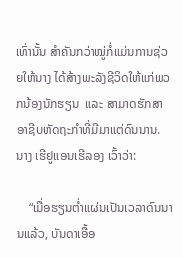ເທົ່ານັ້ນ ສຳຄັນກວ່າໝູ່ກໍ່ແມ່ນການຊ່ວຍໃຫ້ນາງ ໄດ້ສ້າງພະລັງຊີວິດໃຫ້ແກ່ພວກນ້ອງນັກຮຽນ  ແລະ ສາມາດຮັກສາອາຊີບຫັດຖະກຳທີ່ມີມາແຕ່ດົນນານ. ນາງ ເຮີຢູແອນເຮີລອງ ເວົ້າວ່າ:

    “ເມື່ອຮຽນຕ່ຳແຜ່ນເປັນເວລາດົນນານແລ້ວ, ບັນດາເອື້ອ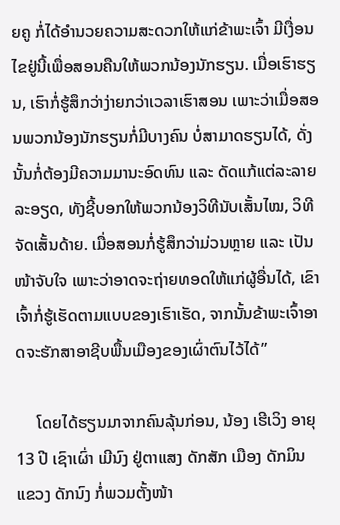ຍຄູ ກໍ່ໄດ້ອຳນວຍຄວາມສະດວກໃຫ້ແກ່ຂ້າພະເຈົ້າ ມີເງື່ອນໄຂຢູ່ນີ້ເພື່ອສອນຄືນໃຫ້ພວກນ້ອງນັກຮຽນ. ເມື່ອເຮົາຮຽນ, ເຮົາກໍ່ຮູ້ສຶກວ່າງ່າຍກວ່າເວລາເຮົາສອນ ເພາະວ່າເມື່ອສອນພວກນ້ອງນັກຮຽນກໍ່ມີບາງຄົນ ບໍ່ສາມາດຮຽນໄດ້, ດັ່ງນັ້ນກໍ່ຕ້ອງມີຄວາມມານະອົດທົນ ແລະ ດັດແກ້ແຕ່ລະລາຍລະອຽດ, ທັງຊີ້ບອກໃຫ້ພວກນ້ອງວິທີນັບເສັ້ນໄໝ, ວິທີຈັດເສັ້ນດ້າຍ. ເມື່ອສອນກໍ່ຮູ້ສຶກວ່າມ່ວນຫຼາຍ ແລະ ເປັນໜ້າຈັບໃຈ ເພາະວ່າອາດຈະຖ່າຍທອດໃຫ້ແກ່ຜູ້ອື່ນໄດ້, ເຂົາເຈົ້າກໍ່ຮູ້ເຮັດຕາມແບບຂອງເຮົາເຮັດ, ຈາກນັ້ນຂ້າພະເຈົ້າອາດຈະຮັກສາອາຊີບພື້ນເມືອງຂອງເຜົ່າຕົນໄວ້ໄດ້”

     ໂດຍໄດ້ຮຽນມາຈາກຄົນລຸ້ນກ່ອນ, ນ້ອງ ເຮີເວິງ ອາຍຸ 13 ປີ ເຊົາເຜົ່າ ເມີນົງ ຢູ່ຕາແສງ ດັກສັກ ເມືອງ ດັກມິນ ແຂວງ ດັກນົງ ກໍ່ພວມຕັ້ງໜ້າ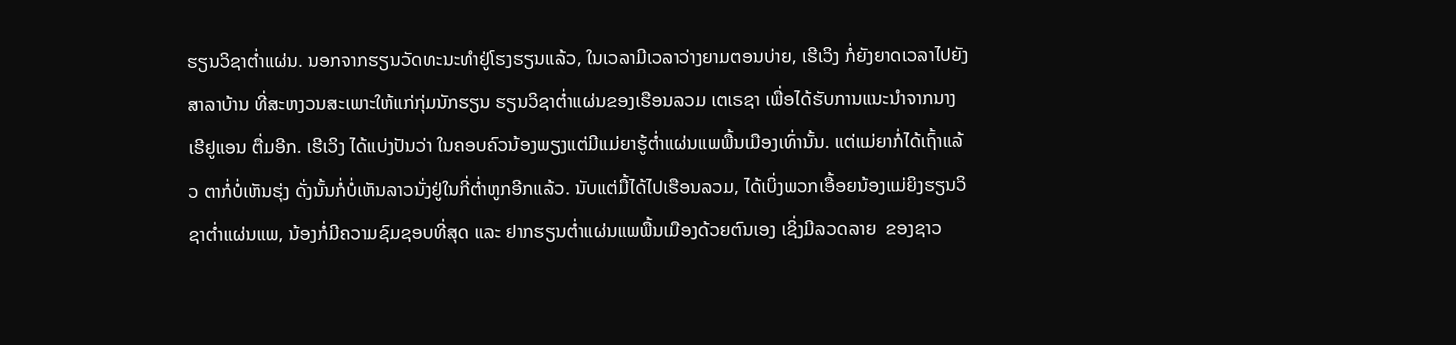ຮຽນວິຊາຕ່ຳແຜ່ນ. ນອກຈາກຮຽນວັດທະນະທຳຢູ່ໂຮງຮຽນແລ້ວ, ໃນເວລາມີເວລາວ່າງຍາມຕອນບ່າຍ, ເຮີເວິງ ກໍ່ຍັງຍາດເວລາໄປຍັງສາລາບ້ານ ທີ່ສະຫງວນສະເພາະໃຫ້ແກ່ກຸ່ມນັກຮຽນ ຮຽນວິຊາຕ່ຳແຜ່ນຂອງເຮືອນລວມ ເຕເຣຊາ ເພື່ອໄດ້ຮັບການແນະນຳຈາກນາງ ເຮີຢູແອນ ຕື່ມອີກ. ເຮີເວິງ ໄດ້ແບ່ງປັນວ່າ ໃນຄອບຄົວນ້ອງພຽງແຕ່ມີແມ່ຍາຮູ້ຕ່ຳແຜ່ນແພພື້ນເມືອງເທົ່ານັ້ນ. ແຕ່ແມ່ຍາກໍ່ໄດ້ເຖົ້າແລ້ວ ຕາກໍ່ບໍ່ເຫັນຮຸ່ງ ດັ່ງນັ້ນກໍ່ບໍ່ເຫັນລາວນັ່ງຢູ່ໃນກີ່ຕ່ຳຫູກອີກແລ້ວ. ນັບແຕ່ມື້ໄດ້ໄປເຮືອນລວມ, ໄດ້ເບິ່ງພວກເອື້ອຍນ້ອງແມ່ຍິງຮຽນວິຊາຕ່ຳແຜ່ນແພ, ນ້ອງກໍ່ມີຄວາມຊົມຊອບທີ່ສຸດ ແລະ ຢາກຮຽນຕ່ຳແຜ່ນແພພື້ນເມືອງດ້ວຍຕົນເອງ ເຊິ່ງມີລວດລາຍ  ຂອງຊາວ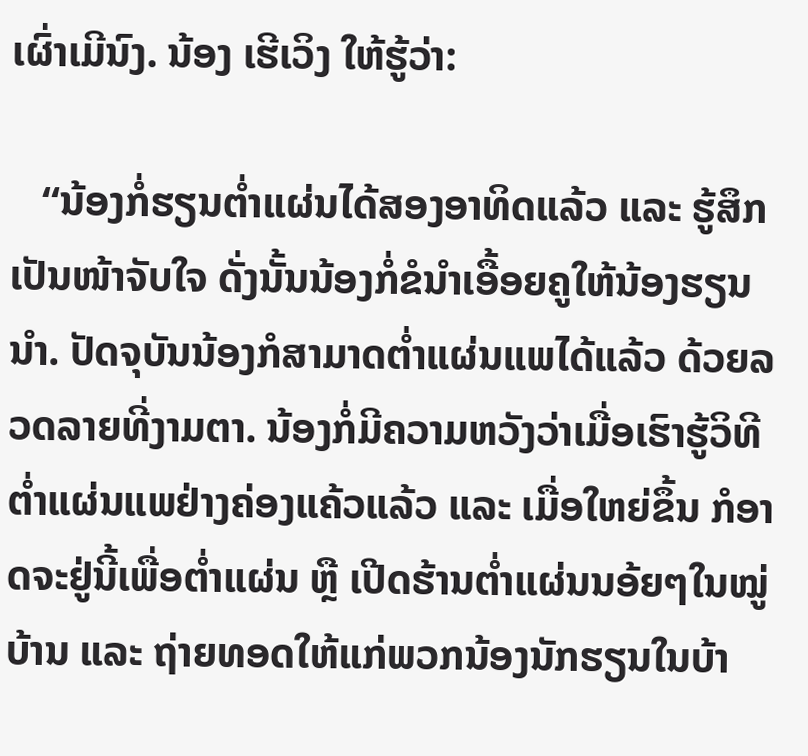ເຜົ່າເມີນົງ. ນ້ອງ ເຮີເວິງ ໃຫ້ຮູ້ວ່າ:

   “ນ້ອງກໍ່ຮຽນຕ່ຳແຜ່ນໄດ້ສອງອາທິດແລ້ວ ແລະ ຮູ້ສຶກເປັນໜ້າຈັບໃຈ ດັ່ງນັ້ນນ້ອງກໍ່ຂໍນຳເອື້ອຍຄູໃຫ້ນ້ອງຮຽນນຳ. ປັດຈຸບັນນ້ອງກໍສາມາດຕ່ຳແຜ່ນແພໄດ້ແລ້ວ ດ້ວຍລວດລາຍທີ່ງາມຕາ. ນ້ອງກໍ່ມີຄວາມຫວັງວ່າເມື່ອເຮົາຮູ້ວິທີຕ່ຳແຜ່ນແພຢ່າງຄ່ອງແຄ້ວແລ້ວ ແລະ ເມື່ອໃຫຍ່ຂຶ້ນ ກໍອາດຈະຢູ່ນີ້ເພື່ອຕ່ຳແຜ່ນ ຫຼື ເປີດຮ້ານຕ່ຳແຜ່ນນອ້ຍໆໃນໝູ່ບ້ານ ແລະ ຖ່າຍທອດໃຫ້ແກ່ພວກນ້ອງນັກຮຽນໃນບ້າ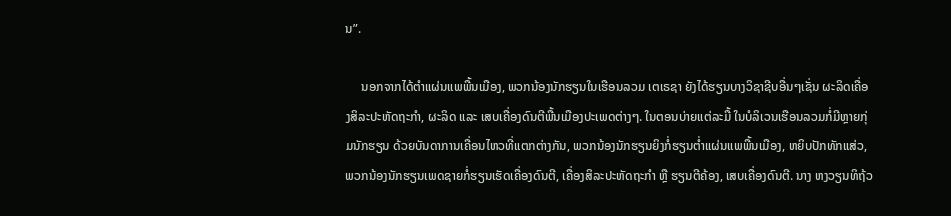ນ”.

     ນອກຈາກໄດ້ຕຳແຜ່ນແພພື້ນເມືອງ, ພວກນ້ອງນັກຮຽນໃນເຮືອນລວມ ເຕເຣຊາ ຍັງໄດ້ຮຽນບາງວິຊາຊີບອື່ນໆເຊັ່ນ ຜະລິດເຄື່ອງສິລະປະຫັດຖະກຳ, ຜະລິດ ແລະ ເສບເຄື່ອງດົນຕີພື້ນເມືອງປະເພດຕ່າງໆ. ໃນຕອນບ່າຍແຕ່ລະມື້ ໃນບໍລິເວນເຮືອນລວມກໍ່ມີຫຼາຍກຸ່ມນັກຮຽນ ດ້ວຍບັນດາການເຄື່ອນໄຫວທີ່ແຕກຕ່າງກັນ, ພວກນ້ອງນັກຮຽນຍິງກໍ່ຮຽນຕ່ຳແຜ່ນແພພື້ນເມືອງ, ຫຍິບປັກທັກແສ່ວ, ພວກນ້ອງນັກຮຽນເພດຊາຍກໍ່ຮຽນເຮັດເຄື່ອງດົນຕີ, ເຄື່ອງສິລະປະຫັດຖະກຳ ຫຼື ຮຽນຕີຄ້ອງ, ເສບເຄື່ອງດົນຕີ. ນາງ ຫງວຽນທິຖ້ວ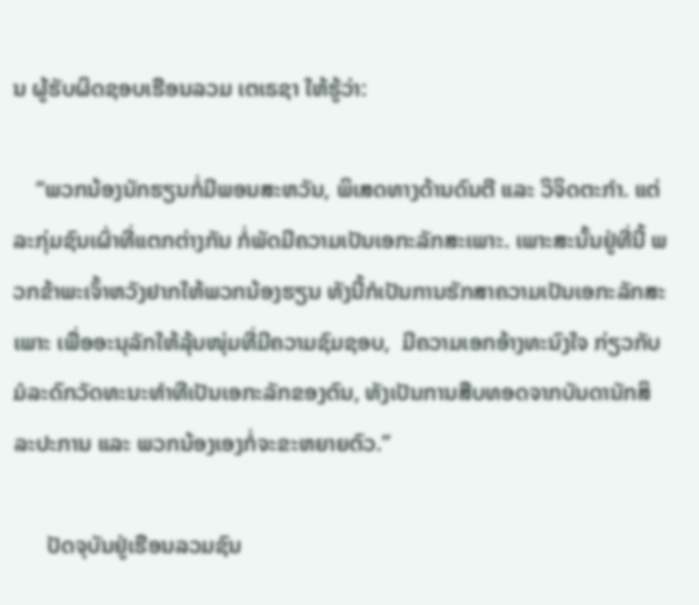ນ ຜູ້ຮັບຜິດຊອບເຮືອນລວມ ເຕເຣຊາ ໃຫ້ຮູ້ວ່າ:

    “ພວກນ້ອງນັກຮຽນກໍ່ມີພອນສະຫວັນ, ພິເສດທາງດ້ານດົນຕີ ແລະ ວິຈິດຕະກຳ. ແຕ່ລະກຸ່ມຊົນເຜົ່າທີ່ແຕກຕ່າງກັນ ກໍ່ພັດມີຄວາມເປັນເອກະລັກສະເພາະ. ເພາະສະນັ້ນຢູ່ທີ່ນີ້ ພວກຂ້າພະເຈົ້າຫວັງຢາກໃຫ້ພວກນ້ອງຮຽນ ທັງນີ້ກໍເປັນການຮັກສາຄວາມເປັນເອກະລັກສະເພາະ ເພື່ອອະນຸລັກໃຫ້ລຸ້ນໜຸ່ມທີ່ມີຄວາມຊົມຊອບ,  ມີຄວາມເອກອ້າງທະນົງໃຈ ກ່ຽວກັບມໍລະດົກວັດທະນະທຳທີເປັນເອກະລັກຂອງຕົນ, ທັງເປັນການສືບທອດຈາກບັນດານັກສິລະປະການ ແລະ ພວກນ້ອງເອງກໍ່ຈະຂະຫຍາຍຕົວ.”

      ປັດຈຸບັນຢູ່ເຮືອນລວມຊົນ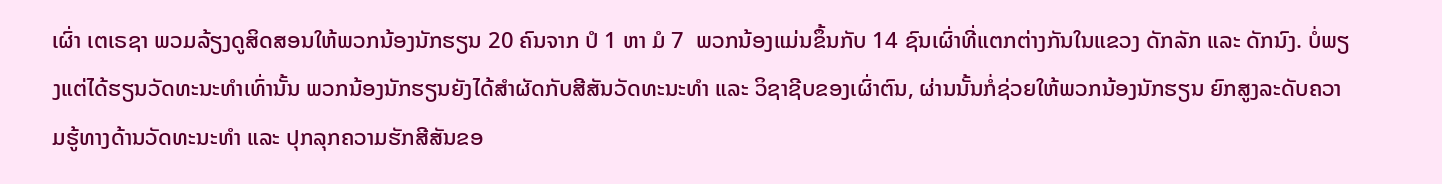ເຜົ່າ ເຕເຣຊາ ພວມລ້ຽງດູສິດສອນໃຫ້ພວກນ້ອງນັກຮຽນ 20 ຄົນຈາກ ປໍ 1 ຫາ ມໍ 7  ພວກນ້ອງແມ່ນຂຶ້ນກັບ 14 ຊົນເຜົ່າທີ່ແຕກຕ່າງກັນໃນແຂວງ ດັກລັກ ແລະ ດັກນົງ. ບໍ່ພຽງແຕ່ໄດ້ຮຽນວັດທະນະທຳເທົ່ານັ້ນ ພວກນ້ອງນັກຮຽນຍັງໄດ້ສຳຜັດກັບສີສັນວັດທະນະທຳ ແລະ ວິຊາຊີບຂອງເຜົ່າຕົນ, ຜ່ານນັ້ນກໍ່ຊ່ວຍໃຫ້ພວກນ້ອງນັກຮຽນ ຍົກສູງລະດັບຄວາມຮູ້ທາງດ້ານວັດທະນະທຳ ແລະ ປຸກລຸກຄວາມຮັກສີສັນຂອ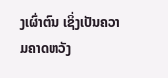ງເຜົ່າຕົນ ເຊິ່ງເປັນຄວາມຄາດຫວັງ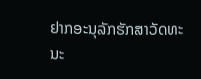ຢາກອະນຸລັກຮັກສາວັດທະນະ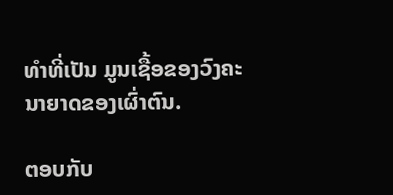ທຳທີ່ເປັນ ມູນເຊື້ອຂອງວົງຄະນາຍາດຂອງເຜົ່າຕົນ.

ຕອບກັບ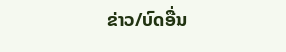ຂ່າວ/ບົດອື່ນ